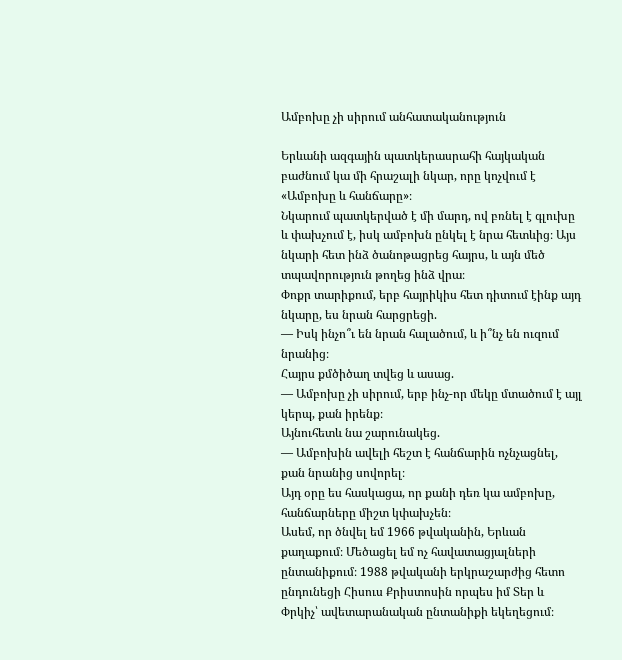Ամբոխը չի սիրում անհատականություն

Երևանի ազգային պատկերասրահի հայկական բաժնում կա մի հրաշալի նկար, որը կոչվում է «Ամբոխը և հանճարը»։
Նկարում պատկերված է մի մարդ, ով բռնել է գլուխը և փախչում է, իսկ ամբոխն ընկել է նրա հետևից։ Այս նկարի հետ ինձ ծանոթացրեց հայրս, և այն մեծ տպավորություն թողեց ինձ վրա։
Փոքր տարիքում, երբ հայրիկիս հետ դիտում էինք այդ նկարը, ես նրան հարցրեցի.
— Իսկ ինչո՞ւ են նրան հալածում, և ի՞նչ են ուզում նրանից։
Հայրս քմծիծաղ տվեց և ասաց.
— Ամբոխը չի սիրում, երբ ինչ-որ մեկը մտածում է այլ կերպ, քան իրենք։
Այնուհետև նա շարունակեց.
— Ամբոխին ավելի հեշտ է հանճարին ոչնչացնել, քան նրանից սովորել։
Այդ օրը ես հասկացա, որ քանի դեռ կա ամբոխը, հանճարները միշտ կփախչեն։
Ասեմ, որ ծնվել եմ 1966 թվականին, Երևան քաղաքում։ Մեծացել եմ ոչ հավատացյալների ընտանիքում։ 1988 թվականի երկրաշարժից հետո ընդունեցի Հիսուս Քրիստոսին որպես իմ Տեր և Փրկիչ՝ ավետարանական ընտանիքի եկեղեցում։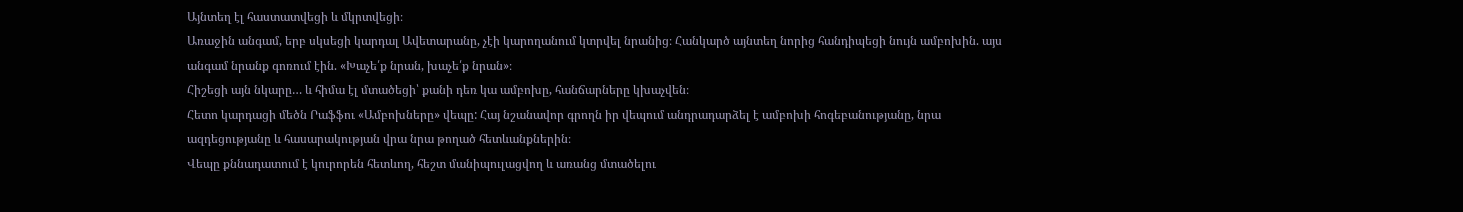Այնտեղ էլ հաստատվեցի և մկրտվեցի։
Առաջին անգամ, երբ սկսեցի կարդալ Ավետարանը, չէի կարողանում կտրվել նրանից։ Հանկարծ այնտեղ նորից հանդիպեցի նույն ամբոխին. այս անգամ նրանք գոռում էին. «Խաչե՛ք նրան, խաչե՛ք նրան»։
Հիշեցի այն նկարը… և հիմա էլ մտածեցի՝ քանի դեռ կա ամբոխը, հանճարները կխաչվեն։
Հետո կարդացի մեծն Րաֆֆու «Ամբոխները» վեպը: Հայ նշանավոր գրողն իր վեպում անդրադարձել է ամբոխի հոգեբանությանը, նրա ազդեցությանը և հասարակության վրա նրա թողած հետևանքներին։
Վեպը քննադատում է կուրորեն հետևող, հեշտ մանիպուլացվող և առանց մտածելու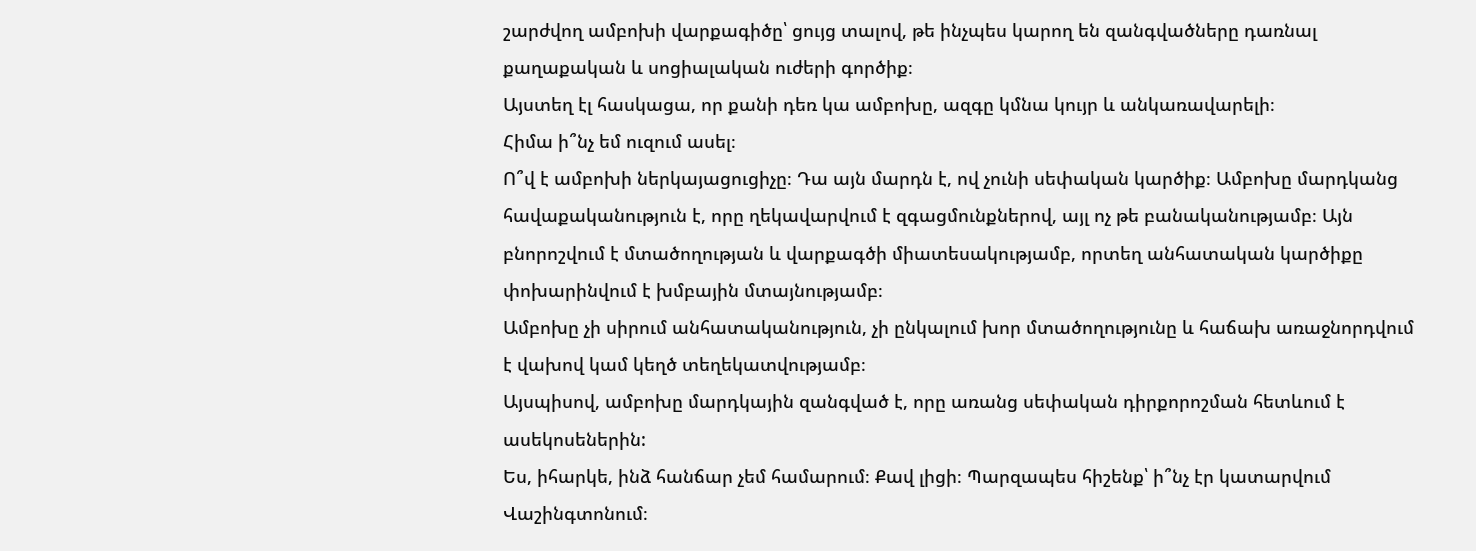շարժվող ամբոխի վարքագիծը՝ ցույց տալով, թե ինչպես կարող են զանգվածները դառնալ քաղաքական և սոցիալական ուժերի գործիք։
Այստեղ էլ հասկացա, որ քանի դեռ կա ամբոխը, ազգը կմնա կույր և անկառավարելի։
Հիմա ի՞նչ եմ ուզում ասել։
Ո՞վ է ամբոխի ներկայացուցիչը։ Դա այն մարդն է, ով չունի սեփական կարծիք։ Ամբոխը մարդկանց հավաքականություն է, որը ղեկավարվում է զգացմունքներով, այլ ոչ թե բանականությամբ։ Այն բնորոշվում է մտածողության և վարքագծի միատեսակությամբ, որտեղ անհատական կարծիքը փոխարինվում է խմբային մտայնությամբ։
Ամբոխը չի սիրում անհատականություն, չի ընկալում խոր մտածողությունը և հաճախ առաջնորդվում է վախով կամ կեղծ տեղեկատվությամբ։
Այսպիսով, ամբոխը մարդկային զանգված է, որը առանց սեփական դիրքորոշման հետևում է ասեկոսեներին:
Ես, իհարկե, ինձ հանճար չեմ համարում։ Քավ լիցի։ Պարզապես հիշենք՝ ի՞նչ էր կատարվում Վաշինգտոնում։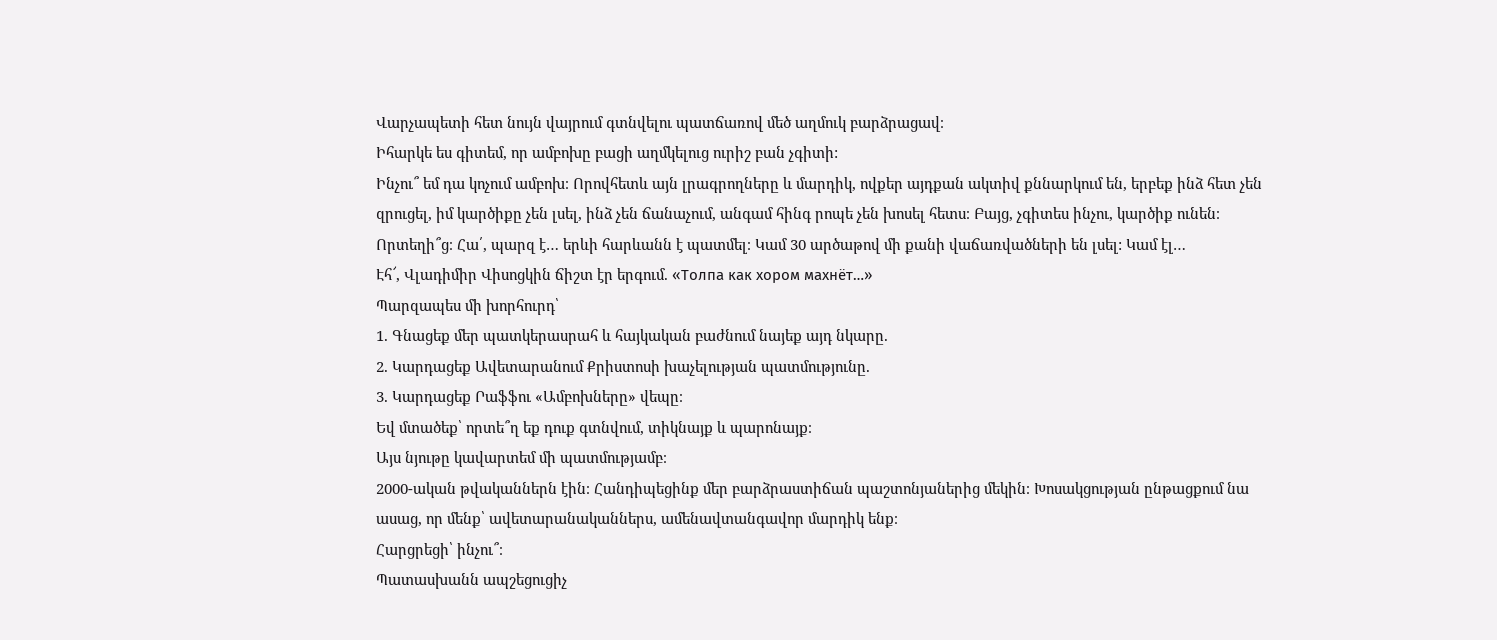Վարչապետի հետ նույն վայրում գտնվելու պատճառով մեծ աղմուկ բարձրացավ։
Իհարկե ես գիտեմ, որ ամբոխը բացի աղմկելուց ուրիշ բան չգիտի:
Ինչու՞ եմ դա կոչում ամբոխ։ Որովհետև այն լրագրողները և մարդիկ, ովքեր այդքան ակտիվ քննարկում են, երբեք ինձ հետ չեն զրուցել, իմ կարծիքը չեն լսել, ինձ չեն ճանաչում, անգամ հինգ րոպե չեն խոսել հետս։ Բայց, չգիտես ինչու, կարծիք ունեն։ Որտեղի՞ց։ Հա՛, պարզ է… երևի հարևանն է պատմել։ Կամ 30 արծաթով մի քանի վաճառվածների են լսել: Կամ էլ…
Էհ՜, Վլադիմիր Վիսոցկին ճիշտ էր երգում. «Толпа как хором махнёт…»
Պարզապես մի խորհուրդ՝
1. Գնացեք մեր պատկերասրահ և հայկական բաժնում նայեք այդ նկարը.
2. Կարդացեք Ավետարանում Քրիստոսի խաչելության պատմությունը.
3. Կարդացեք Րաֆֆու «Ամբոխները» վեպը։
Եվ մտածեք՝ որտե՞ղ եք դուք գտնվում, տիկնայք և պարոնայք։
Այս նյութը կավարտեմ մի պատմությամբ։
2000-ական թվականներն էին։ Հանդիպեցինք մեր բարձրաստիճան պաշտոնյաներից մեկին։ Խոսակցության ընթացքում նա ասաց, որ մենք՝ ավետարանականներս, ամենավտանգավոր մարդիկ ենք։
Հարցրեցի՝ ինչու՞։
Պատասխանն ապշեցուցիչ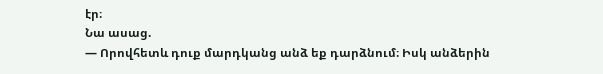էր։
Նա ասաց.
— Որովհետև դուք մարդկանց անձ եք դարձնում։ Իսկ անձերին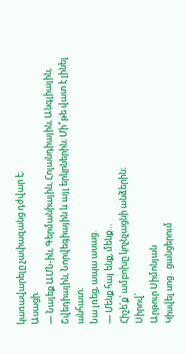կառավարելը չափազանց դժվար է։
Ասացի.
— Նայեք ԱՄՆ-ին, Գերմանիային, Հոլանդիային, Անգլիային, Շվեդիային, Նորվեգիային և այլ երկրներին։ Մի՞թե վատ է լինել անհատ։
Նա լռեց, ապա ասաց.
— Մենք հայ ենք, մենք…
Հիշե՛ք՝ ամբոխը կոչնչացնի անձերին։
Սիրով՝
Արթուր Սիմոնյան
Կիսվել սոց․ ցանցերում